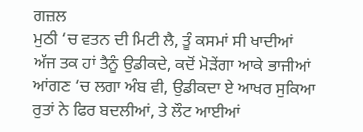ਗਜ਼ਲ
ਮੁਠੀ ‘ਚ ਵਤਨ ਦੀ ਮਿਟੀ ਲੈ, ਤੂੰ ਕਸਮਾਂ ਸੀ ਖਾਦੀਆਂ
ਅੱਜ ਤਕ ਹਾਂ ਤੈਨੂੰ ਉਡੀਕਦੇ, ਕਦੋਂ ਮੋੜੇਂਗਾ ਆਕੇ ਭਾਜੀਆਂ
ਆਂਗਣ ‘ਚ ਲਗਾ ਅੰਬ ਵੀ, ਉਡੀਕਦਾ ਏ ਆਖਰ ਸੁਕਿਆ
ਰੁਤਾਂ ਨੇ ਫਿਰ ਬਦਲੀਆਂ, ਤੇ ਲੌਟ ਆਈਆਂ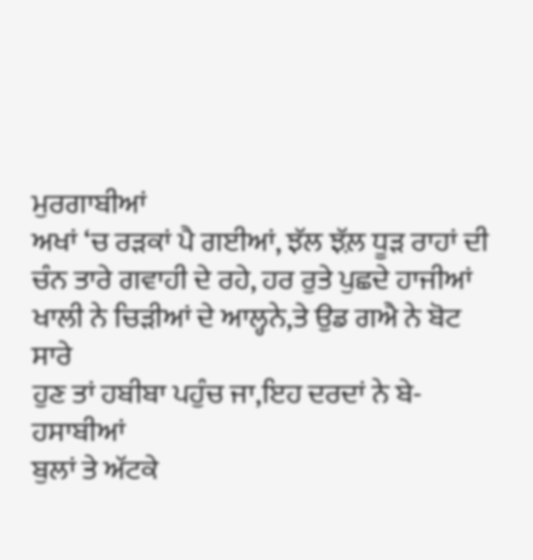ਮੁਰਗਾਬੀਆਂ
ਅਖਾਂ ‘ਚ ਰੜਕਾਂ ਪੈ ਗਈਆਂ, ਝੱਲ ਝ਼ੱਲ ਧੂੜ ਰਾਹਾਂ ਦੀ
ਚੰਨ ਤਾਰੇ ਗਵਾਹੀ ਦੇ ਰਹੇ, ਹਰ ਰੁਤੇ ਪੁਛਦੇ ਹਾਜੀਆਂ
ਖਾਲੀ ਨੇ ਚਿੜੀਆਂ ਦੇ ਆਲ੍ਹਨੇ,ਤੇ ਉਡ ਗਐ ਨੇ ਬੋਟ ਸਾਰੇ
ਹੁਣ ਤਾਂ ਹਬੀਬਾ ਪਹੁੰਚ ਜਾ,ਇਹ ਦਰਦਾਂ ਨੇ ਬੇ-ਹਸਾਬੀਆਂ
ਬੁਲਾਂ ਤੇ ਅੱਟਕੇ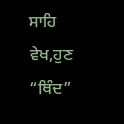ਸਾਹਿ ਵੇਖ,ਹੁਣ “ਥਿੰਦ”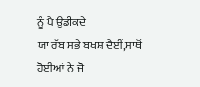ਨੂੰ ਪੈ ਉਡੀਕਦੇ
ਯਾ ਰੱਬ ਸਭੇ ਬਖਸ਼ ਦੈਈਂ,ਸਾਥੋਂ ਹੋਈਆਂ ਨੇ ਜੋ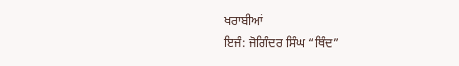ਖਰਾਬੀਆਂ
ਇਜੰ: ਜੋਗਿੰਦਰ ਸਿੰਘ “ਥਿੰਦ”